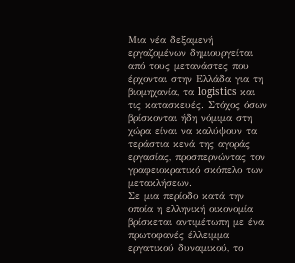Μια νέα δεξαμενή εργαζομένων δημιουργείται από τους μετανάστες που έρχονται στην Ελλάδα για τη βιομηχανία, τα logistics και τις κατασκευές. Στόχος όσων βρίσκονται ήδη νόμιμα στη χώρα είναι να καλύψουν τα τεράστια κενά της αγοράς εργασίας, προσπερνώντας τον γραφειοκρατικό σκόπελο των μετακλήσεων.
Σε μια περίοδο κατά την οποία η ελληνική οικονομία βρίσκεται αντιμέτωπη με ένα πρωτοφανές έλλειμμα εργατικού δυναμικού, το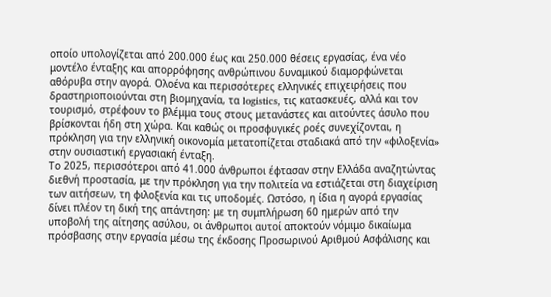οποίο υπολογίζεται από 200.000 έως και 250.000 θέσεις εργασίας, ένα νέο μοντέλο ένταξης και απορρόφησης ανθρώπινου δυναμικού διαμορφώνεται αθόρυβα στην αγορά. Ολοένα και περισσότερες ελληνικές επιχειρήσεις που δραστηριοποιούνται στη βιομηχανία, τα logistics, τις κατασκευές, αλλά και τον τουρισμό, στρέφουν το βλέμμα τους στους μετανάστες και αιτούντες άσυλο που βρίσκονται ήδη στη χώρα. Και καθώς οι προσφυγικές ροές συνεχίζονται, η πρόκληση για την ελληνική οικονομία μετατοπίζεται σταδιακά από την «φιλοξενία» στην ουσιαστική εργασιακή ένταξη.
Το 2025, περισσότεροι από 41.000 άνθρωποι έφτασαν στην Ελλάδα αναζητώντας διεθνή προστασία, με την πρόκληση για την πολιτεία να εστιάζεται στη διαχείριση των αιτήσεων, τη φιλοξενία και τις υποδομές. Ωστόσο, η ίδια η αγορά εργασίας δίνει πλέον τη δική της απάντηση: με τη συμπλήρωση 60 ημερών από την υποβολή της αίτησης ασύλου, οι άνθρωποι αυτοί αποκτούν νόμιμο δικαίωμα πρόσβασης στην εργασία μέσω της έκδοσης Προσωρινού Αριθμού Ασφάλισης και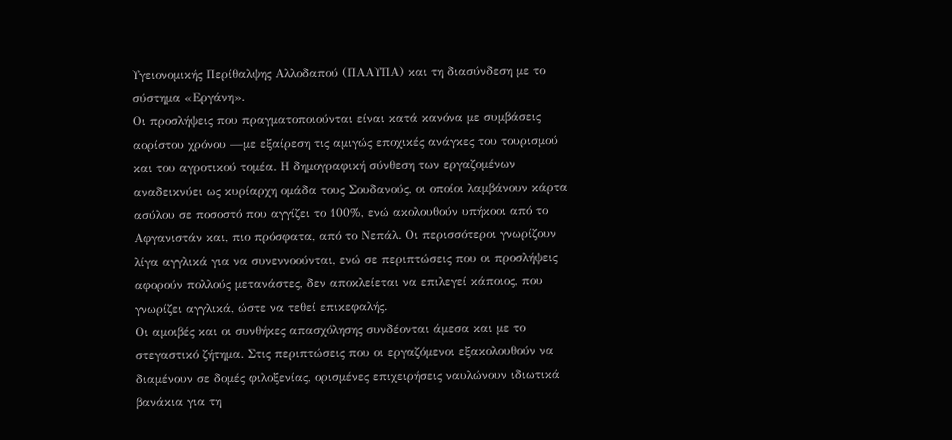Υγειονομικής Περίθαλψης Αλλοδαπού (ΠΑΑΥΠΑ) και τη διασύνδεση με το σύστημα «Εργάνη».
Οι προσλήψεις που πραγματοποιούνται είναι κατά κανόνα με συμβάσεις αορίστου χρόνου —με εξαίρεση τις αμιγώς εποχικές ανάγκες του τουρισμού και του αγροτικού τομέα. Η δημογραφική σύνθεση των εργαζομένων αναδεικνύει ως κυρίαρχη ομάδα τους Σουδανούς, οι οποίοι λαμβάνουν κάρτα ασύλου σε ποσοστό που αγγίζει το 100%, ενώ ακολουθούν υπήκοοι από το Αφγανιστάν και, πιο πρόσφατα, από το Νεπάλ. Οι περισσότεροι γνωρίζουν λίγα αγγλικά για να συνεννοούνται, ενώ σε περιπτώσεις που οι προσλήψεις αφορούν πολλούς μετανάστες, δεν αποκλείεται να επιλεγεί κάποιος, που γνωρίζει αγγλικά, ώστε να τεθεί επικεφαλής.
Οι αμοιβές και οι συνθήκες απασχόλησης συνδέονται άμεσα και με το στεγαστικό ζήτημα. Στις περιπτώσεις που οι εργαζόμενοι εξακολουθούν να διαμένουν σε δομές φιλοξενίας, ορισμένες επιχειρήσεις ναυλώνουν ιδιωτικά βανάκια για τη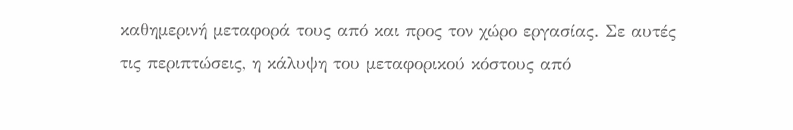καθημερινή μεταφορά τους από και προς τον χώρο εργασίας. Σε αυτές τις περιπτώσεις, η κάλυψη του μεταφορικού κόστους από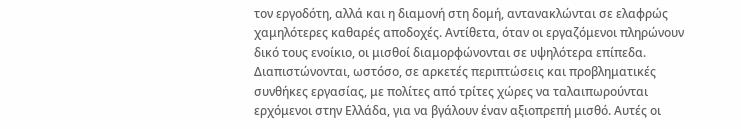τον εργοδότη, αλλά και η διαμονή στη δομή, αντανακλώνται σε ελαφρώς χαμηλότερες καθαρές αποδοχές. Αντίθετα, όταν οι εργαζόμενοι πληρώνουν δικό τους ενοίκιο, οι μισθοί διαμορφώνονται σε υψηλότερα επίπεδα.
Διαπιστώνονται, ωστόσο, σε αρκετές περιπτώσεις και προβληματικές συνθήκες εργασίας, με πολίτες από τρίτες χώρες να ταλαιπωρούνται ερχόμενοι στην Ελλάδα, για να βγάλουν έναν αξιοπρεπή μισθό. Αυτές οι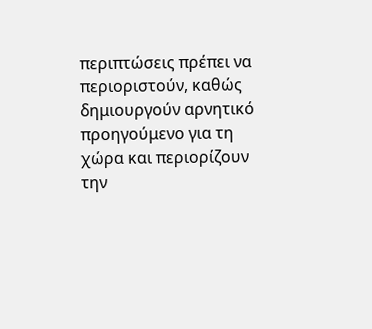περιπτώσεις πρέπει να περιοριστούν, καθώς δημιουργούν αρνητικό προηγούμενο για τη χώρα και περιορίζουν την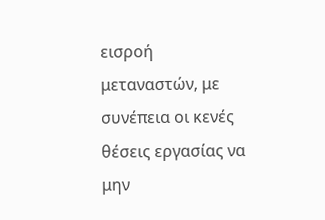εισροή μεταναστών, με συνέπεια οι κενές θέσεις εργασίας να μην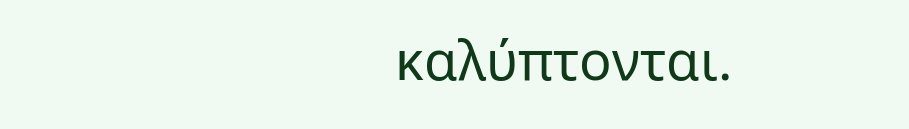καλύπτονται.